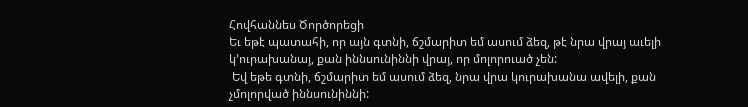Հովհաննես Ծործորեցի
Եւ եթէ պատահի, որ այն գտնի, ճշմարիտ եմ ասում ձեզ, թէ նրա վրայ աւելի կ՚ուրախանայ, քան իննսունիննի վրայ, որ մոլորուած չեն:
 Եվ եթե գտնի, ճշմարիտ եմ ասում ձեզ, նրա վրա կուրախանա ավելի, քան չմոլորված իննսունիննի: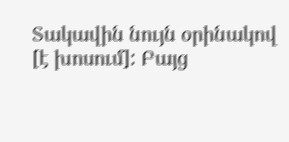Տակավին նույն օրինակով [է խոսում]: Բայց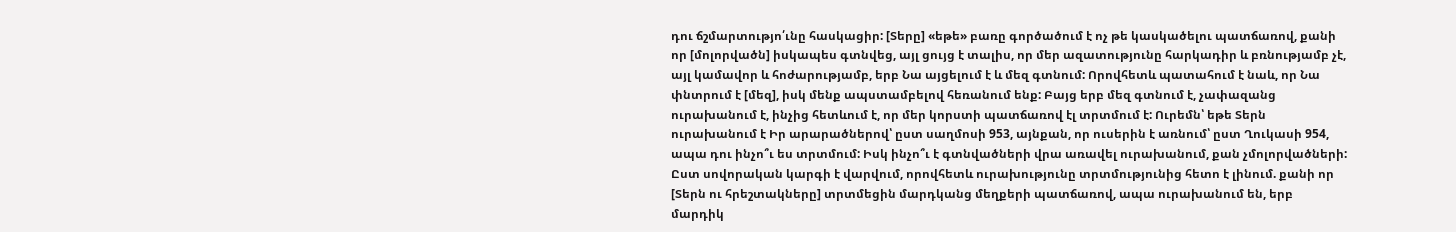դու ճշմարտությո՛ւնը հասկացիր: [Տերը] «եթե» բառը գործածում է ոչ թե կասկածելու պատճառով, քանի որ [մոլորվածն] իսկապես գտնվեց, այլ ցույց է տալիս, որ մեր ազատությունը հարկադիր և բռնությամբ չէ, այլ կամավոր և հոժարությամբ, երբ Նա այցելում է և մեզ գտնում: Որովհետև պատահում է նաև, որ Նա փնտրում է [մեզ], իսկ մենք ապստամբելով հեռանում ենք: Բայց երբ մեզ գտնում է, չափազանց ուրախանում է, ինչից հետևում է, որ մեր կորստի պատճառով էլ տրտմում է: Ուրեմն՝ եթե Տերն ուրախանում է Իր արարածներով՝ ըստ սաղմոսի 953, այնքան, որ ուսերին է առնում՝ ըստ Ղուկասի 954, ապա դու ինչո՞ւ ես տրտմում: Իսկ ինչո՞ւ է գտնվածների վրա առավել ուրախանում, քան չմոլորվածների: Ըստ սովորական կարգի է վարվում, որովհետև ուրախությունը տրտմությունից հետո է լինում. քանի որ [Տերն ու հրեշտակները] տրտմեցին մարդկանց մեղքերի պատճառով, ապա ուրախանում են, երբ մարդիկ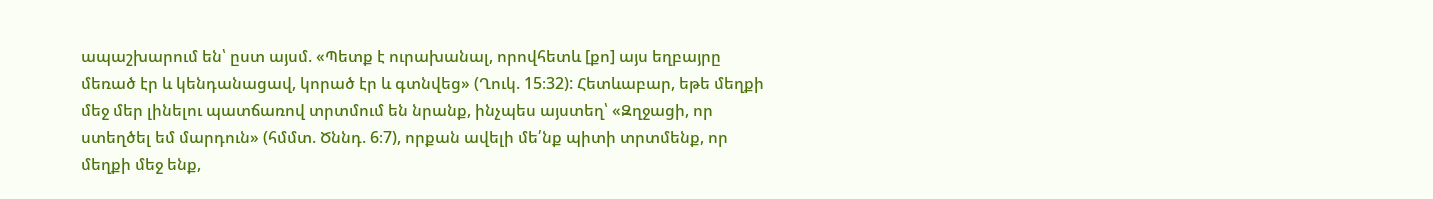ապաշխարում են՝ ըստ այսմ. «Պետք է ուրախանալ, որովհետև [քո] այս եղբայրը մեռած էր և կենդանացավ, կորած էր և գտնվեց» (Ղուկ. 15։32): Հետևաբար, եթե մեղքի մեջ մեր լինելու պատճառով տրտմում են նրանք, ինչպես այստեղ՝ «Զղջացի, որ ստեղծել եմ մարդուն» (հմմտ. Ծննդ. 6։7), որքան ավելի մե՛նք պիտի տրտմենք, որ մեղքի մեջ ենք,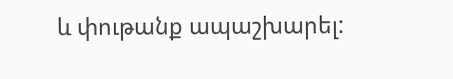և փութանք ապաշխարել: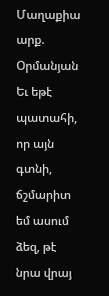Մաղաքիա արք. Օրմանյան
Եւ եթէ պատահի, որ այն գտնի, ճշմարիտ եմ ասում ձեզ, թէ նրա վրայ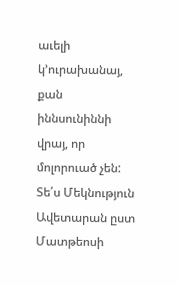աւելի կ՚ուրախանայ, քան իննսունիննի վրայ, որ մոլորուած չեն:
Տե՛ս Մեկնություն Ավետարան ըստ Մատթեոսի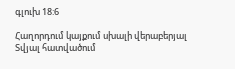գլուխ 18:6

Հաղորդում կայքում սխալի վերաբերյալ
Տվյալ հատվածում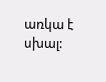առկա է սխալ: